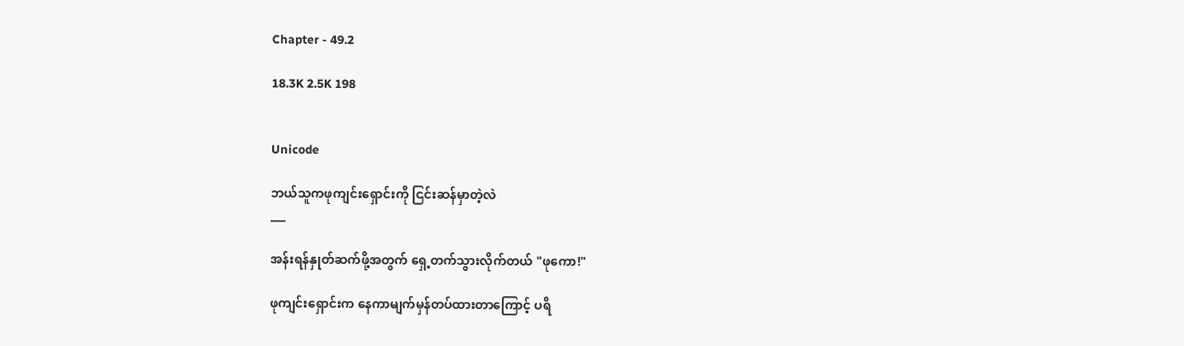Chapter - 49.2

18.3K 2.5K 198


Unicode

ဘယ်သူကဖုကျင်းရှောင်းကို ငြင်းဆန်မှာတဲ့လဲ
___

အန်းရန်နှုတ်ဆက်ဖို့အတွက် ရှေ့တက်သွားလိုက်တယ် "ဖုကော!"

ဖုကျင်းရှောင်းက နေကာမျက်မှန်တပ်ထားတာကြောင့် ပရိ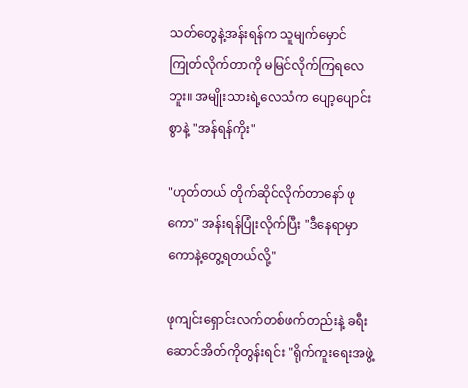သတ်တွေနဲ့အန်းရန်က သူမျက်မှောင်ကြုတ်လိုက်တာကို မမြင်လိုက်ကြရလေဘူး။ အမျိုးသားရဲ့လေသံက ပျော့ပျောင်းစွာနဲ့ "အန်ရန်ကိုး"

"ဟုတ်တယ် တိုက်ဆိုင်လိုက်တာနော် ဖုကော" အန်းရန်ပြုံးလိုက်ပြီး "ဒီနေရာမှာကောနဲ့တွေ့ရတယ်လို့"

ဖုကျင်းရှောင်းလက်တစ်ဖက်တည်းနဲ့ ခရီးဆောင်အိတ်ကိုတွန်းရင်း "ရိုက်ကူးရေးအဖွဲ့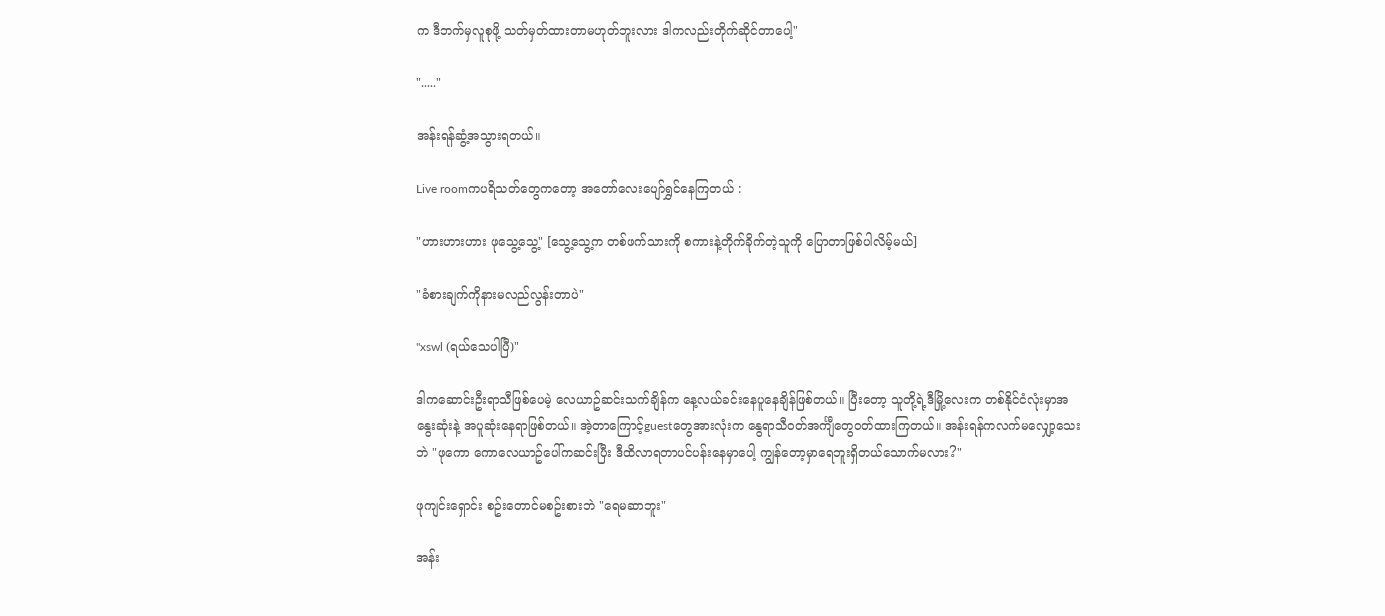က ဒီဘက်မှလူစုဖို့ သတ်မှတ်ထားတာမဟုတ်ဘူးလား ဒါကလည်းတိုက်ဆိုင်တာပေါ့"

"....."

အန်းရန်ဆွံ့အသွားရတယ်။

Live roomကပရိသတ်တွေကတော့ အတော်လေးပျော်ရွှင်နေကြတယ် :

"ဟားဟားဟား ဖုသွေ့သွေ့" [သွေ့သွေ့က တစ်ဖက်သားကို စကားနဲ့တိုက်ခိုက်တဲ့သူကို ပြောတာဖြစ်ပါလိမ့်မယ်]

"ခံစားချက်ကိုနားမလည်လွန်းတာပဲ"

"xswl (ရယ်သေပါပြီ)"

ဒါကဆောင်းဦးရာသီဖြစ်ပေမဲ့ လေယာဥ်ဆင်းသက်ချိန်က နေ့လယ်ခင်းနေပူနေချိန်ဖြစ်တယ်။ ပြီးတော့ သူတို့ရဲ့ဒီမြို့လေးက တစ်နိုင်ငံလုံးမှာအနွေးဆုံးနဲ့ အပူဆုံးနေရာဖြစ်တယ်။ အဲ့တာကြောင့်guestတွေအားလုံးက နွေရာသီဝတ်အင်္ကျီတွေဝတ်ထားကြတယ်။ အန်းရန်ကလက်မလျှော့သေးဘဲ "ဖုကော ကောလေယာဥ်ပေါ်ကဆင်းပြီး ဒီထိလာရတာပင်ပန်းနေမှာပေါ့ ကျွန်တော့မှာရေဘူးရှိတယ်သောက်မလား?"

ဖုကျင်းရှောင်း စဥ်းတောင်မစဥ်းစားဘဲ "ရေမဆာဘူး"

အန်း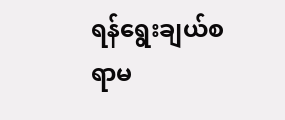ရန်ရွေးချယ်စရာမ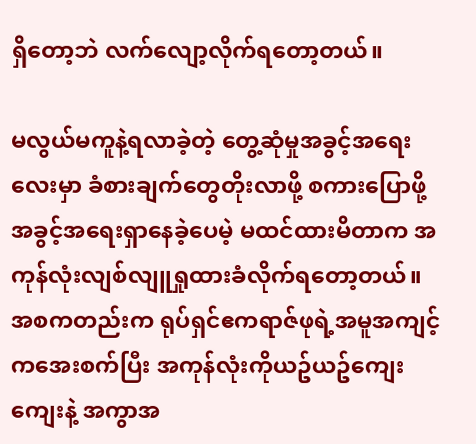ရှိတော့ဘဲ လက်လျော့လိုက်ရတော့တယ်။

မလွယ်မကူနဲ့ရလာခဲ့တဲ့ တွေ့ဆုံမှုအခွင့်အရေးလေးမှာ ခံစားချက်တွေတိုးလာဖို့ စကားပြောဖို့အခွင့်အရေးရှာနေခဲ့ပေမဲ့ မထင်ထားမိတာက အကုန်လုံးလျစ်လျူရှုထားခံလိုက်ရတော့တယ်။ အစကတည်းက ရုပ်ရှင်ဧကရာဇ်ဖုရဲ့အမူအကျင့်ကအေးစက်ပြီး အကုန်လုံးကိုယဥ်ယဥ်ကျေးကျေးနဲ့ အကွာအ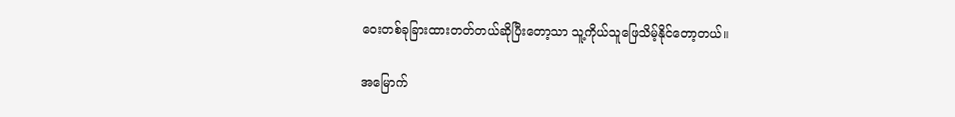ဝေးတစ်ခုခြားထားတတ်တယ်ဆိုပြီးတော့သာ သူ့ကိုယ်သူဖြေသိမ့်နိုင်တော့တယ်။

အမြောက်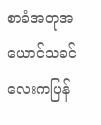စာခံအတုအယောင်သခင်လေးကပြန်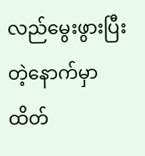လည်မွေးဖွားပြီးတဲ့နောက်မှာထိတ်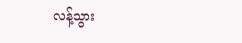လန့်သွား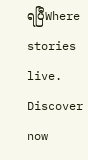ရပြီWhere stories live. Discover now